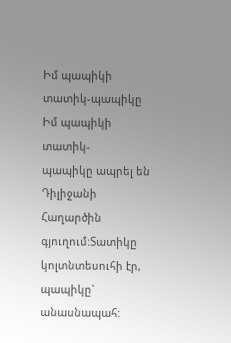Իմ պապիկի տատիկ-պապիկը
Իմ պապիկի տատիկ-
պապիկը ապրել են
Դիլիջանի Հաղարծին
գյուղում:Տատիկը
կոլտնտեսուհի էր,
պապիկը`
անասնապահ: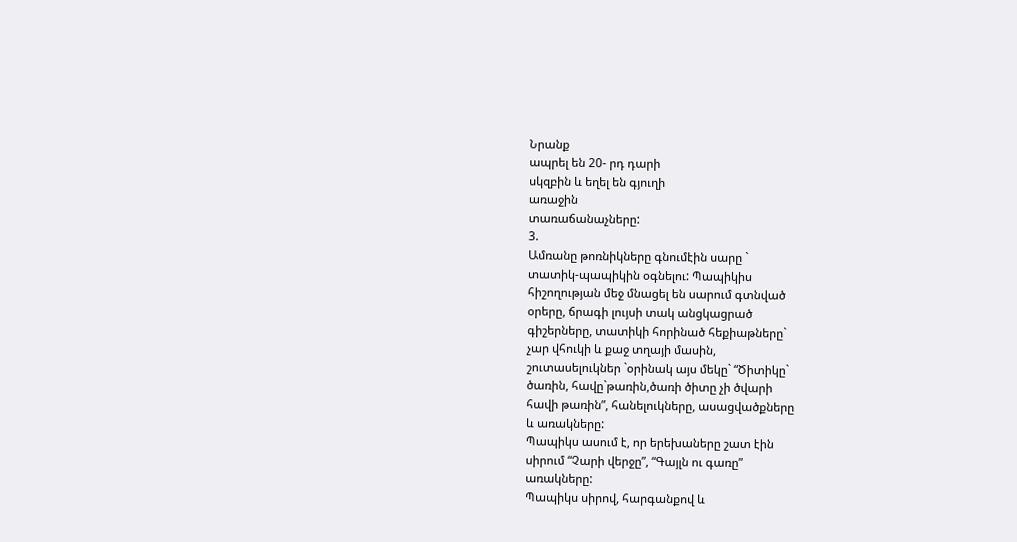Նրանք
ապրել են 20- րդ դարի
սկզբին և եղել են գյուղի
առաջին
տառաճանաչները:
3.
Ամռանը թոռնիկները գնումէին սարը `
տատիկ-պապիկին օգնելու: Պապիկիս
հիշողության մեջ մնացել են սարում գտնված
օրերը, ճրագի լույսի տակ անցկացրած
գիշերները, տատիկի հորինած հեքիաթները`
չար վհուկի և քաջ տղայի մասին,
շուտասելուկներ `օրինակ այս մեկը` “Ծիտիկը`
ծառին, հավը`թառին,ծառի ծիտը չի ծվարի
հավի թառին”, հանելուկները, ասացվածքները
և առակները:
Պապիկս ասում է, որ երեխաները շատ էին
սիրում “Չարի վերջը”, “Գայլն ու գառը”
առակները:
Պապիկս սիրով, հարգանքով և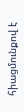հիացմունքով է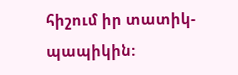հիշում իր տատիկ-պապիկին: